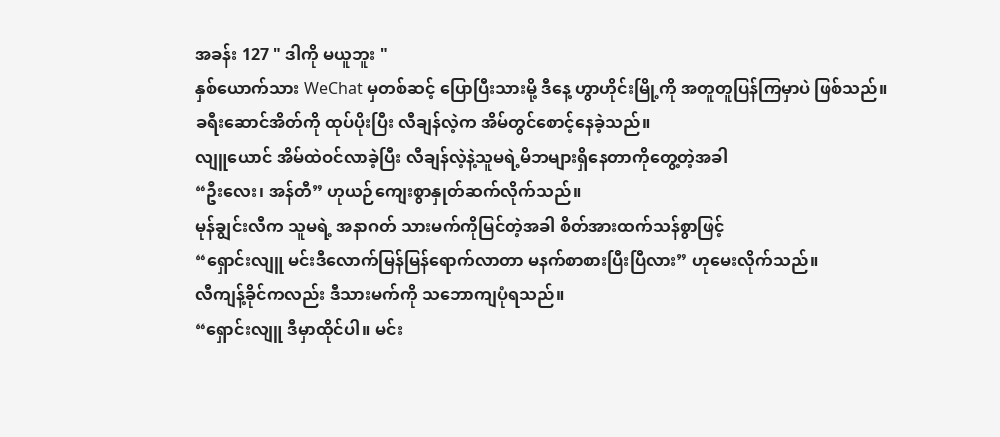အခန်း 127 " ဒါကို မယူဘူး "
နှစ်ယောက်သား WeChat မှတစ်ဆင့် ပြောပြီးသားမို့ ဒီနေ့ ဟွာဟိုင်းမြို့ကို အတူတူပြန်ကြမှာပဲ ဖြစ်သည်။
ခရီးဆောင်အိတ်ကို ထုပ်ပိုးပြီး လီချန်လဲ့က အိမ်တွင်စောင့်နေခဲ့သည်။
လျူယောင် အိမ်ထဲဝင်လာခဲ့ပြီး လီချန်လဲ့နဲ့သူမရဲ့မိဘများရှိနေတာကိုတွေ့တဲ့အခါ
“ဦးလေး၊ အန်တီ” ဟုယဉ်ကျေးစွာနှုတ်ဆက်လိုက်သည်။
မုန်ချွင်းလီက သူမရဲ့ အနာဂတ် သားမက်ကိုမြင်တဲ့အခါ စိတ်အားထက်သန်စွာဖြင့်
“ရှောင်းလျူ မင်းဒီလောက်မြန်မြန်ရောက်လာတာ မနက်စာစားပြီးပြီလား” ဟုမေးလိုက်သည်။
လီကျန့်ခိုင်ကလည်း ဒီသားမက်ကို သဘောကျပုံရသည်။
“ရှောင်းလျူ ဒီမှာထိုင်ပါ။ မင်း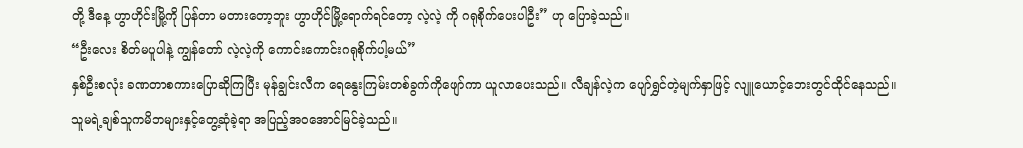တို့ ဒီနေ့ ဟွာဟိုင်းမြို့ကို ပြန်တာ မတားတော့ဘူး ဟွာဟိုင်မြို့ရောက်ရင်တော့ လဲ့လဲ့ ကို ဂရုစိုက်ပေးပါဦး” ဟု ပြောခဲ့သည်။
“ဦးလေး စိတ်မပူပါနဲ့ ကျွန်တော် လဲ့လဲ့ကို ကောင်းကောင်းဂရုစိုက်ပါ့မယ်”
နှစ်ဦးစလုံး ခဏတာစကားပြောဆိုကြပြီး မုန်ချွင်းလီက ရေနွေးကြမ်းတစ်ခွက်ကိုဖျော်ကာ ယူလာပေးသည်။ လီချန်လဲ့က ပျော်ရွှင်တဲ့မျက်နှာဖြင့် လျူယောင့်ဘေးတွင်ထိုင်နေသည်။
သူမရဲ့ချစ်သူကမိဘများနှင့်တွေ့ဆုံခဲ့ရာ အပြည့်အဝအောင်မြင်ခဲ့သည်။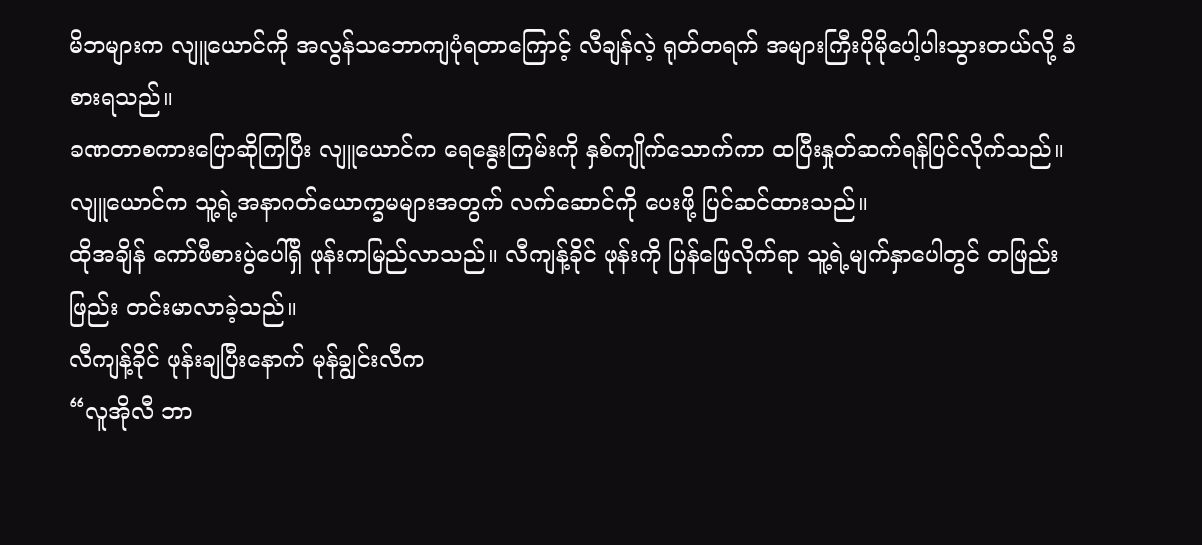မိဘများက လျူယောင်ကို အလွန်သဘောကျပုံရတာကြောင့် လီချန်လဲ့ ရုတ်တရက် အများကြီးပိုမိုပေါ့ပါးသွားတယ်လို့ ခံစားရသည်။
ခဏတာစကားပြောဆိုကြပြီး လျူယောင်က ရေနွေးကြမ်းကို နှစ်ကျိုက်သောက်ကာ ထပြီးနှုတ်ဆက်ရန်ပြင်လိုက်သည်။ လျူယောင်က သူ့ရဲ့အနာဂတ်ယောက္ခမများအတွက် လက်ဆောင်ကို ပေးဖို့ ပြင်ဆင်ထားသည်။
ထိုအချိန် ကော်ဖီစားပွဲပေါ်ရှိ ဖုန်းကမြည်လာသည်။ လီကျန့်ခိုင် ဖုန်းကို ပြန်ဖြေလိုက်ရာ သူ့ရဲ့မျက်နှာပေါတွင် တဖြည်းဖြည်း တင်းမာလာခဲ့သည်။
လီကျန့်ခိုင် ဖုန်းချပြီးနောက် မုန်ချွင်းလီက
“လူအိုလီ ဘာ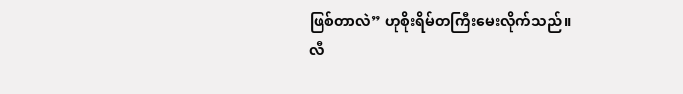ဖြစ်တာလဲ” ဟုစိုးရိမ်တကြီးမေးလိုက်သည်။
လီ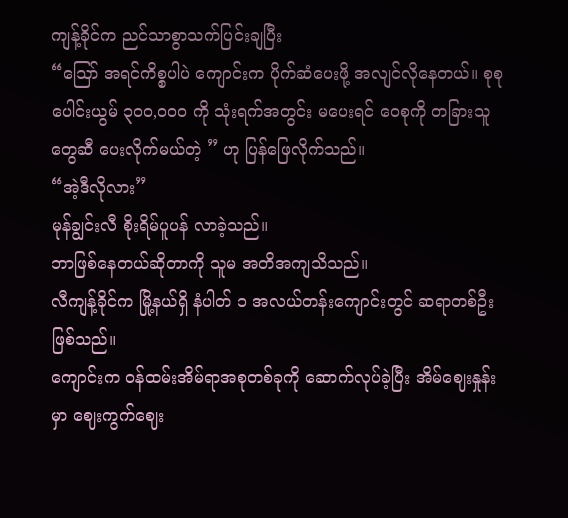ကျန့်ခိုင်က ညင်သာစွာသက်ပြင်းချပြီး
“ဩော် အရင်ကိစ္စပါပဲ ကျောင်းက ပိုက်ဆံပေးဖို့ အလျင်လိုနေတယ်။ စုစုပေါင်းယွမ် ၃၀၀,၀၀၀ ကို သုံးရက်အတွင်း မပေးရင် ဝေစုကို တခြားသူတွေဆီ ပေးလိုက်မယ်တဲ့ ” ဟု ပြန်ဖြေလိုက်သည်။
“အဲ့ဒီလိုလား”
မုန်ချွင်းလီ စိုးရိမ်ပူပန် လာခဲ့သည်။
ဘာဖြစ်နေတယ်ဆိုတာကို သူမ အတိအကျသိသည်။
လီကျန့်ခိုင်က မြို့နယ်ရှိ နံပါတ် ၁ အလယ်တန်းကျောင်းတွင် ဆရာတစ်ဦးဖြစ်သည်။
ကျောင်းက ဝန်ထမ်းအိမ်ရာအစုတစ်ခုကို ဆောက်လုပ်ခဲ့ပြီး အိမ်ဈေးနှုန်းမှာ ဈေးကွက်ဈေး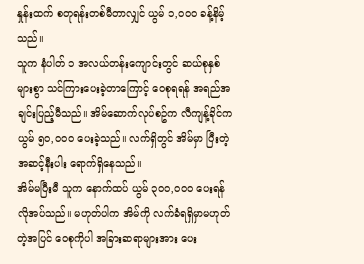နှုန်းထက် စတုရန်းတစ်မီတာလျှင် ယွမ် ၁,၀၀၀ ခန့်နိမ့်သည်။
သူက နံပါတ် ၁ အလယ်တန်းကျောင်းတွင် ဆယ်စုနှစ်များစွာ သင်ကြားပေးခဲ့တာကြောင့် ဝေစုရရန် အရည်အချင်းပြည့်မီသည်။ အိမ်ဆောက်လုပ်စဥ်က လီကျန့်ခိုင်က ယွမ် ၅၀,၀၀၀ ပေးခဲ့သည်။ လက်ရှိတွင် အိမ်မှာ ပြီးတဲ့ အဆင့်နီးပါး ရောက်ရှိနေသည်။
အိမ်မပြီးမီ သူက နောက်ထပ် ယွမ် ၃၀၀,၀၀၀ ပေးရန်လိုအပ်သည်။ မဟုတ်ပါက အိမ်ကို လက်ခံရရှိမှာမဟုတ်တဲ့အပြင် ဝေစုကိုပါ အခြားဆရာများအား ပေး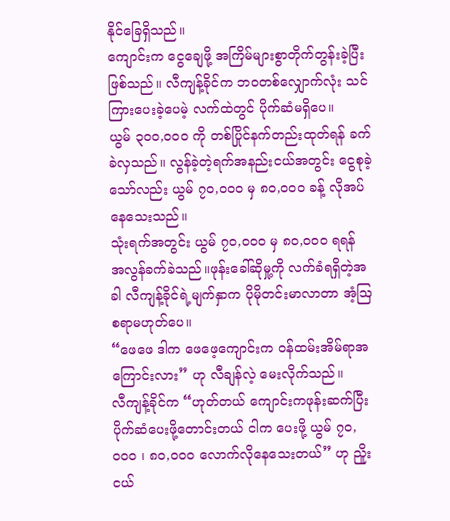နိုင်ခြေရှိသည်။
ကျောင်းက ငွေချေဖို့ အကြိမ်များစွာတိုက်တွန်းခဲ့ပြီးဖြစ်သည်။ လီကျန့်ခိုင်က ဘဝတစ်လျှောက်လုံး သင်ကြားပေးခဲ့ပေမဲ့ လက်ထဲတွင် ပိုက်ဆံမရှိပေ။
ယွမ် ၃၀၀,၀၀၀ ကို တစ်ပြိုင်နက်တည်းထုတ်ရန် ခက်ခဲလှသည်။ လွန်ခဲ့တဲ့ရက်အနည်းငယ်အတွင်း ငွေစုခဲ့သော်လည်း ယွမ် ၇၀,၀၀၀ မှ ၈၀,၀၀၀ ခန့် လိုအပ်နေသေးသည်။
သုံးရက်အတွင်း ယွမ် ၇၀,၀၀၀ မှ ၈၀,၀၀၀ ရရန် အလွန်ခက်ခဲသည်။ဖုန်းခေါ်ဆိုမှု့ကို လက်ခံရရှိတဲ့အခါ လီကျန့်ခိုင်ရဲ့မျက်နှာက ပိုမိုတင်းမာလာတာ အံ့ဩစရာမဟုတ်ပေ။
“ဖေဖေ ဒါက ဖေဖေ့ကျောင်းက ဝန်ထမ်းအိမ်ရာအကြောင်းလား” ဟု လီချန်လဲ့ မေးလိုက်သည်။
လီကျန့်ခိုင်က “ဟုတ်တယ် ကျောင်းကဖုန်းဆက်ပြီး ပိုက်ဆံပေးဖို့တောင်းတယ် ငါက ပေးဖို့ ယွမ် ၇၀,၀၀၀ ၊ ၈၀,၀၀၀ လောက်လိုနေသေးတယ်” ဟု ညိူးငယ်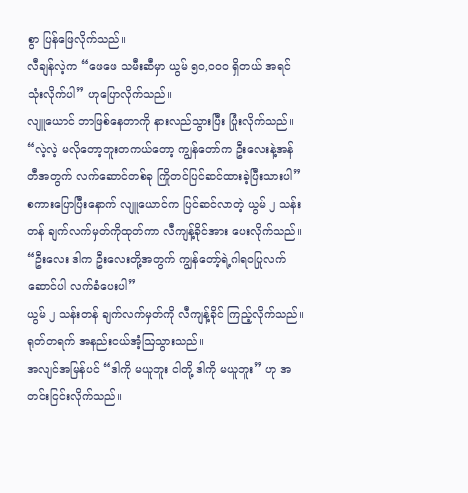စွာ ပြန်ဖြေလိုက်သည်။
လီချန်လဲ့က “ဖေဖေ သမီးဆီမှာ ယွမ် ၅၀,၀၀၀ ရှိတယ် အရင်သုံးလိုက်ပါ” ဟုပြောလိုက်သည်။
လျူယောင် ဘာဖြစ်နေတာကို နားလည်သွားပြီး ပြုံးလိုက်သည်။
“လဲ့လဲ့ မလိုတော့ဘူးတကယ်တော့ ကျွန်တော်က ဦးလေးနဲ့အန်တီအတွက် လက်ဆောင်တစ်ခု ကြိုတင်ပြင်ဆင်ထားခဲ့ပြီးသားပါ”
စကားပြောပြီးနောက် လျူယောင်က ပြင်ဆင်လာတဲ့ ယွမ် ၂ သန်းတန် ချက်လက်မှတ်ကိုထုတ်ကာ လီကျန့်ခိုင်အား ပေးလိုက်သည်။
“ဦးလေး ဒါက ဦးလေးတို့အတွက် ကျွန်တော့်ရဲ့ဂါရဝပြုလက်ဆောင်ပါ လက်ခံပေးပါ”
ယွမ် ၂ သန်းတန် ချက်လက်မှတ်ကို လီကျန့်ခိုင် ကြည့်လိုက်သည်။
ရုတ်တရက် အနည်းငယ်အံ့ဩသွားသည်။
အလျင်အမြန်ပင် “ဒါကို မယူဘူး ငါတို့ ဒါကို မယူဘူး” ဟု အတင်းငြင်းလိုက်သည်။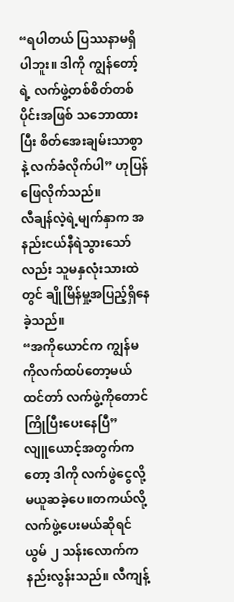“ရပါတယ် ပြဿနာမရှိပါဘူး။ ဒါကို ကျွန်တော့်ရဲ့ လက်ဖွဲ့တစ်စိတ်တစ်ပိုင်းအဖြစ် သဘောထားပြီး စိတ်အေးချမ်းသာစွာနဲ့ လက်ခံလိုက်ပါ” ဟုပြန်ဖြေလိုက်သည်။
လီချန်လဲ့ရဲ့မျက်နှာက အနည်းငယ်နီရဲသွားသော်လည်း သူမနှလုံးသားထဲတွင် ချိုမြိန်မှု့အပြည့်ရှိနေခဲ့သည်။
“အကိုယောင်က ကျွန်မကိုလက်ထပ်တော့မယ်ထင်တာ် လက်ဖွဲ့ကိုတောင် ကြိုပြီးပေးနေပြီ”
လျူယောင့်အတွက်ကတော့ ဒါကို လက်ဖွဲငွေလို့ မယူဆခဲ့ပေ။တကယ်လို့ လက်ဖွဲ့ပေးမယ်ဆိုရင် ယွမ် ၂ သန်းလောက်က နည်းလွန်းသည်။ လီကျန့်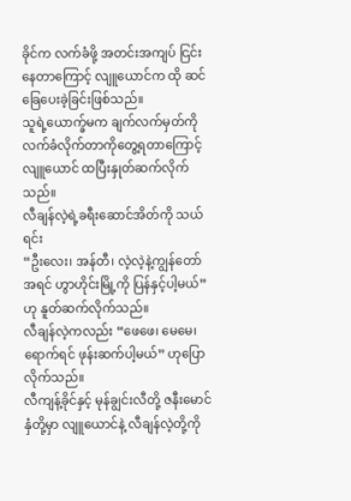ခိုင်က လက်ခံဖို့ အတင်းအကျပ် ငြင်းနေတာကြောင့် လျူယောင်က ထို ဆင်ခြေပေးခဲ့ခြင်းဖြစ်သည်။
သူရဲ့ယောက္ခ်မက ချက်လက်မှတ်ကို လက်ခံလိုက်တာကိုတွေ့ရတာကြောင့် လျူယောင် ထပြီးနှုတ်ဆက်လိုက်သည်။
လီချန်လဲ့ရဲ့ခရီးဆောင်အိတ်ကို သယ်ရင်း
“ဦးလေး၊ အန်တီ၊ လဲ့လဲ့နဲ့ကျွန်တော် အရင် ဟွာဟိုင်းမြို့ကို ပြန်နှင့်ပါ့မယ်” ဟု နူတ်ဆက်လိုက်သည်။
လီချန်လဲ့ကလည်း “ဖေဖေ၊ မေမေ၊ ရောက်ရင် ဖုန်းဆက်ပါ့မယ်” ဟုပြောလိုက်သည်။
လီကျန့်ခိုင်နှင့် မုန်ချွင်းလီတို့ ဇနီးမောင်နှံတို့မှာ လျူယောင်နဲ့ လီချန်လဲ့တို့ကို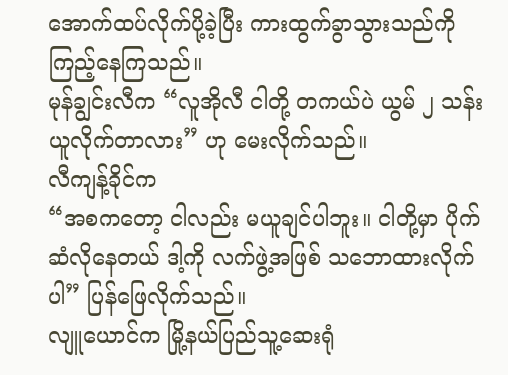အောက်ထပ်လိုက်ပို့ခဲ့ပြီး ကားထွက်ခွာသွားသည်ကို ကြည့်နေကြသည်။
မုန်ချွင်းလီက “လူအိုလီ ငါတို့ တကယ်ပဲ ယွမ် ၂ သန်းယူလိုက်တာလား” ဟု မေးလိုက်သည်။
လီကျန့်ခိုင်က
“အစကတော့ ငါလည်း မယူချင်ပါဘူး။ ငါတို့မှာ ပိုက်ဆံလိုနေတယ် ဒါ့ကို လက်ဖွဲ့အဖြစ် သဘောထားလိုက်ပါ” ပြန်ဖြေလိုက်သည်။
လျူယောင်က မြို့နယ်ပြည်သူ့ဆေးရုံ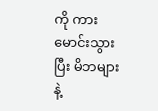ကို ကားမောင်းသွားပြီး မိဘများနဲ့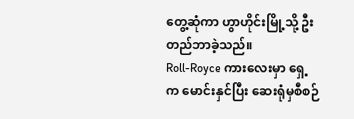တွေ့ဆုံကာ ဟွာဟိုင်းမြို့သို့ ဦးတည်ဘာခဲ့သည်။
Roll-Royce ကားလေးမှာ ရှေ့က မောင်းနှင်ပြီး ဆေးရုံမှစီစဉ်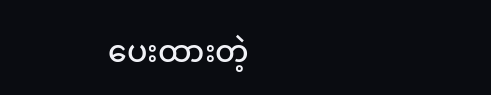ပေးထားတဲ့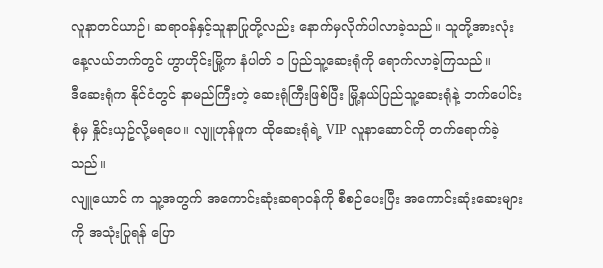လူနာတင်ယာဉ်၊ ဆရာဝန်နှင့်သူနာပြုတို့လည်း နောက်မှလိုက်ပါလာခဲ့သည်။ သူတို့အားလုံး နေ့လယ်ဘက်တွင် ဟွာဟိုင်းမြို့က နံပါတ် ၁ ပြည်သူ့ဆေးရုံကို ရောက်လာခဲ့ကြသည်။
ဒီဆေးရုံက နိုင်ငံတွင် နာမည်ကြီးတဲ့ ဆေးရုံကြီးဖြစ်ပြီး မြို့နယ်ပြည်သူ့ဆေးရုံနဲ့ ဘက်ပေါင်းစုံမှ နှိုင်းယှဥ်လို့မရပေ။ လျူဟုန်ဖူက ထိုဆေးရုံရဲ့ VIP လူနာဆောင်ကို တက်ရောက်ခဲ့သည်။
လျူယောင် က သူ့အတွက် အကောင်းဆုံးဆရာဝန်ကို စီစဉ်ပေးပြီး အကောင်းဆုံးဆေးများကို အသုံးပြုရန် ပြော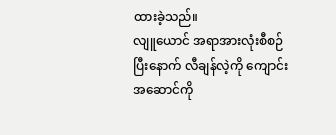ထားခဲ့သည်။
လျူယောင် အရာအားလုံးစီစဉ်ပြီးနောက် လီချန်လဲ့ကို ကျောင်းအဆောင်ကို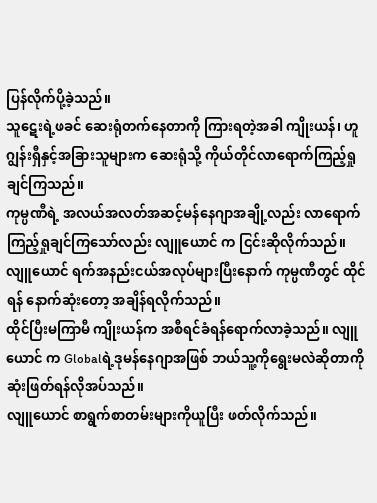ပြန်လိုက်ပို့ခဲ့သည်။
သူဋေးရဲ့ဖခင် ဆေးရုံတက်နေတာကို ကြားရတဲ့အခါ ကျိုးယန်၊ ဟူဂျွန်းရှီနှင့်အခြားသူများက ဆေးရုံသို့ ကိုယ်တိုင်လာရောက်ကြည့်ရှုချင်ကြသည်။
ကုမ္ပဏီရဲ့ အလယ်အလတ်အဆင့်မန်နေဂျာအချို့လည်း လာရောက်ကြည့်ရှုချင်ကြသော်လည်း လျူယောင် က ငြင်းဆိုလိုက်သည်။
လျူယောင် ရက်အနည်းငယ်အလုပ်များပြီးနောက် ကုမ္ပဏီတွင် ထိုင်ရန် နောက်ဆုံးတော့ အချိန်ရလိုက်သည်။
ထိုင်ပြီးမကြာမီ ကျိုးယန်က အစီရင်ခံရန်ရောက်လာခဲ့သည်။ လျူယောင် က Globalရဲ့ဒုမန်နေဂျာအဖြစ် ဘယ်သူ့ကိုရွေးမလဲဆိုတာကို ဆုံးဖြတ်ရန်လိုအပ်သည်။
လျူယောင် စာရွက်စာတမ်းများကိုယူပြီး ဖတ်လိုက်သည်။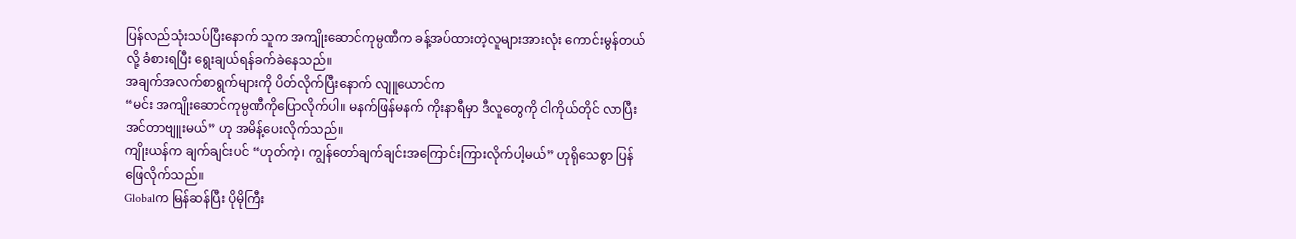ပြန်လည်သုံးသပ်ပြီးနောက် သူက အကျိုးဆောင်ကုမ္ပဏီက ခန့်အပ်ထားတဲ့လူများအားလုံး ကောင်းမွန်တယ်လို့ ခံစားရပြီး ရွေးချယ်ရန်ခက်ခဲနေသည်။
အချက်အလက်စာရွက်များကို ပိတ်လိုက်ပြီးနောက် လျူယောင်က
“မင်း အကျိုးဆောင်ကုမ္ပဏီကိုပြောလိုက်ပါ။ မနက်ဖြန်မနက် ကိုးနာရီမှာ ဒီလူတွေကို ငါကိုယ်တိုင် လာပြီး အင်တာဗျူးမယ်” ဟု အမိန့်ပေးလိုက်သည်။
ကျိုးယန်က ချက်ချင်းပင် “ဟုတ်ကဲ့၊ ကျွန်တော်ချက်ချင်းအကြောင်းကြားလိုက်ပါ့မယ်” ဟုရိုသေစွာ ပြန်ဖြေလိုက်သည်။
Globalက မြန်ဆန်ပြီး ပိုမိုကြီး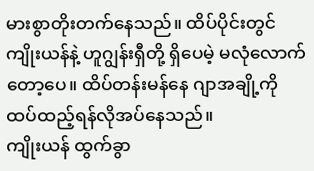မားစွာတိုးတက်နေသည်။ ထိပ်ပိုင်းတွင် ကျိုးယန်နဲ့ ဟူဂျွန်းရှီတို့ ရှိပေမဲ့ မလုံလောက်တော့ပေ။ ထိပ်တန်းမန်နေ ဂျာအချို့ကို ထပ်ထည့်ရန်လိုအပ်နေသည်။
ကျိုးယန် ထွက်ခွာ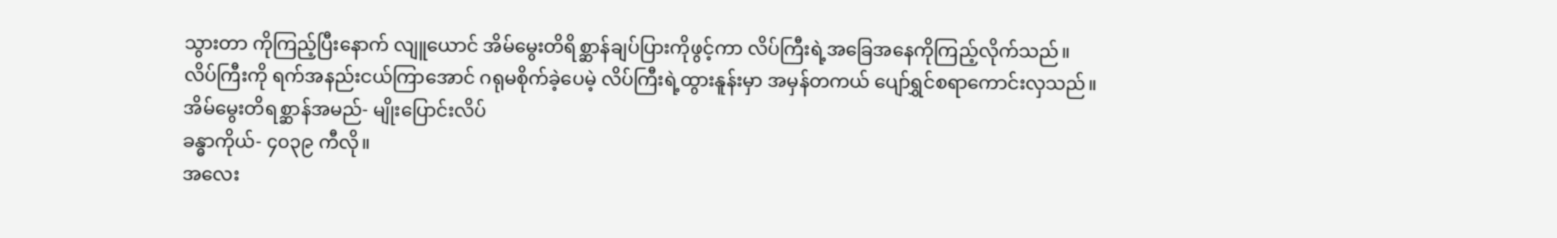သွားတာ ကိုကြည့်ပြီးနောက် လျူယောင် အိမ်မွေးတိရိစ္ဆာန်ချပ်ပြားကိုဖွင့်ကာ လိပ်ကြီးရဲ့အခြေအနေကိုကြည့်လိုက်သည်။
လိပ်ကြီးကို ရက်အနည်းငယ်ကြာအောင် ဂရုမစိုက်ခဲ့ပေမဲ့ လိပ်ကြီးရဲ့ထွားနူန်းမှာ အမှန်တကယ် ပျော်ရွှင်စရာကောင်းလှသည်။
အိမ်မွေးတိရစ္ဆာန်အမည်- မျိုးပြောင်းလိပ်
ခန္ဓာကိုယ်- ၄၀၃၉ ကီလို။
အလေး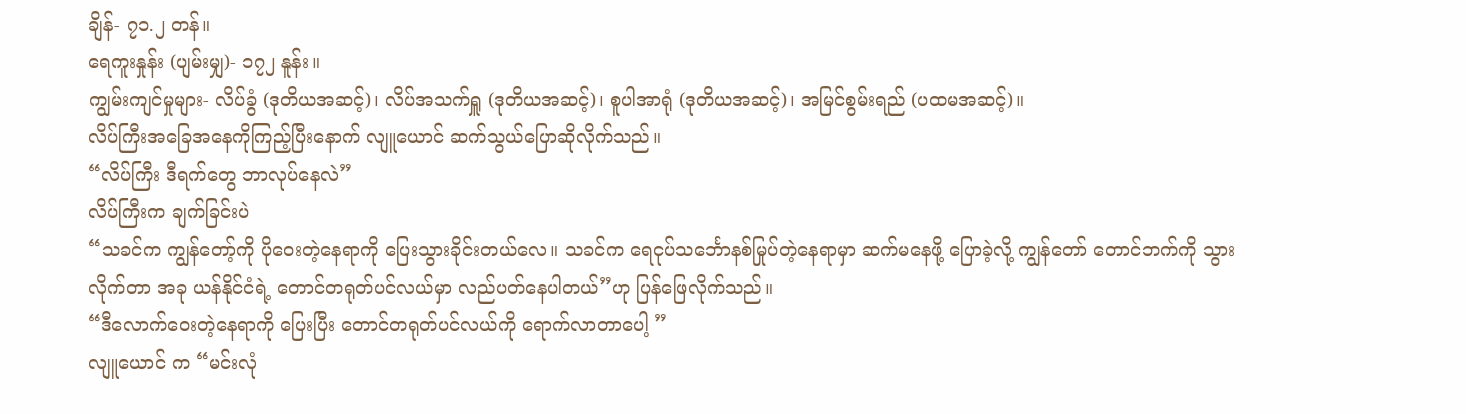ချိန်- ၇၁.၂ တန်။
ရေကူးနှုန်း (ပျမ်းမျှ)- ၁၇၂ နူန်း။
ကျွမ်းကျင်မှုများ- လိပ်ခွံ (ဒုတိယအဆင့်)၊ လိပ်အသက်ရှူ (ဒုတိယအဆင့်)၊ စူပါအာရုံ (ဒုတိယအဆင့်)၊ အမြင်စွမ်းရည် (ပထမအဆင့်)။
လိပ်ကြီးအခြေအနေကိုကြည့်ပြီးနောက် လျူယောင် ဆက်သွယ်ပြောဆိုလိုက်သည်။
“လိပ်ကြီး ဒီရက်တွေ ဘာလုပ်နေလဲ”
လိပ်ကြီးက ချက်ခြင်းပဲ
“သခင်က ကျွန်တော့်ကို ပိုဝေးတဲ့နေရာကို ပြေးသွားခိုင်းတယ်လေ။ သခင်က ရေငုပ်သင်္ဘောနစ်မြုပ်တဲ့နေရာမှာ ဆက်မနေဖို့ ပြောခဲ့လို့ ကျွန်တော် တောင်ဘက်ကို သွားလိုက်တာ အခု ယန်နိုင်ငံရဲ့ တောင်တရုတ်ပင်လယ်မှာ လည်ပတ်နေပါတယ်”ဟု ပြန်ဖြေလိုက်သည်။
“ဒီလောက်ဝေးတဲ့နေရာကို ပြေးပြီး တောင်တရုတ်ပင်လယ်ကို ရောက်လာတာပေါ့ ”
လျူယောင် က “မင်းလုံ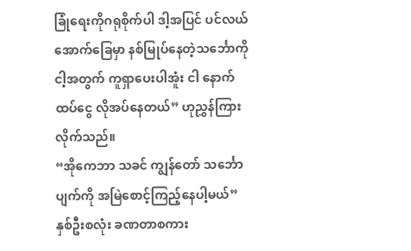ခြုံရေးကိုဂရုစိုက်ပါ ဒါ့အပြင် ပင်လယ်အောက်ခြေမှာ နစ်မြုပ်နေတဲ့သင်္ဘောကို ငါ့အတွက် ကူရှာပေးပါအူံး ငါ နောက်ထပ်ငွေ လိုအပ်နေတယ်” ဟုညွှန်ကြားလိုက်သည်။
“အိုကေဘာ သခင် ကျွန်တော် သင်္ဘောပျက်ကို အမြဲစောင့်ကြည့်နေပါ့မယ်”
နှစ်ဦးစလုံး ခဏတာစကား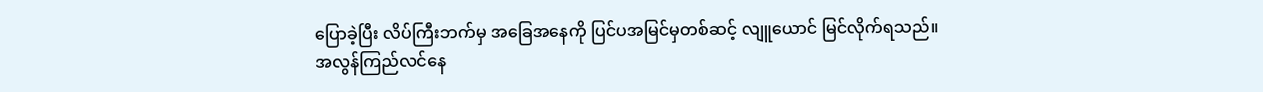ပြောခဲ့ပြီး လိပ်ကြီးဘက်မှ အခြေအနေကို ပြင်ပအမြင်မှတစ်ဆင့် လျူယောင် မြင်လိုက်ရသည်။
အလွန်ကြည်လင်နေ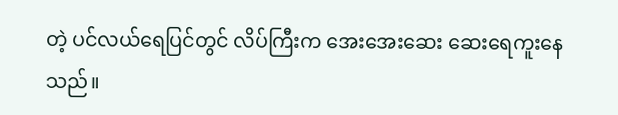တဲ့ ပင်လယ်ရေပြင်တွင် လိပ်ကြီးက အေးအေးဆေး ဆေးရေကူးနေ သည်။